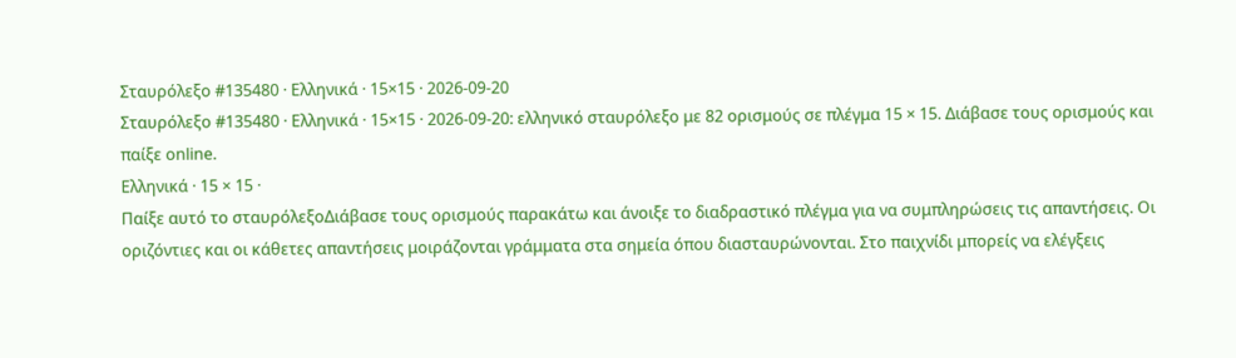Σταυρόλεξο #135480 · Ελληνικά · 15×15 · 2026-09-20
Σταυρόλεξο #135480 · Ελληνικά · 15×15 · 2026-09-20: ελληνικό σταυρόλεξο με 82 ορισμούς σε πλέγμα 15 × 15. Διάβασε τους ορισμούς και παίξε online.
Ελληνικά · 15 × 15 ·
Παίξε αυτό το σταυρόλεξοΔιάβασε τους ορισμούς παρακάτω και άνοιξε το διαδραστικό πλέγμα για να συμπληρώσεις τις απαντήσεις. Οι οριζόντιες και οι κάθετες απαντήσεις μοιράζονται γράμματα στα σημεία όπου διασταυρώνονται. Στο παιχνίδι μπορείς να ελέγξεις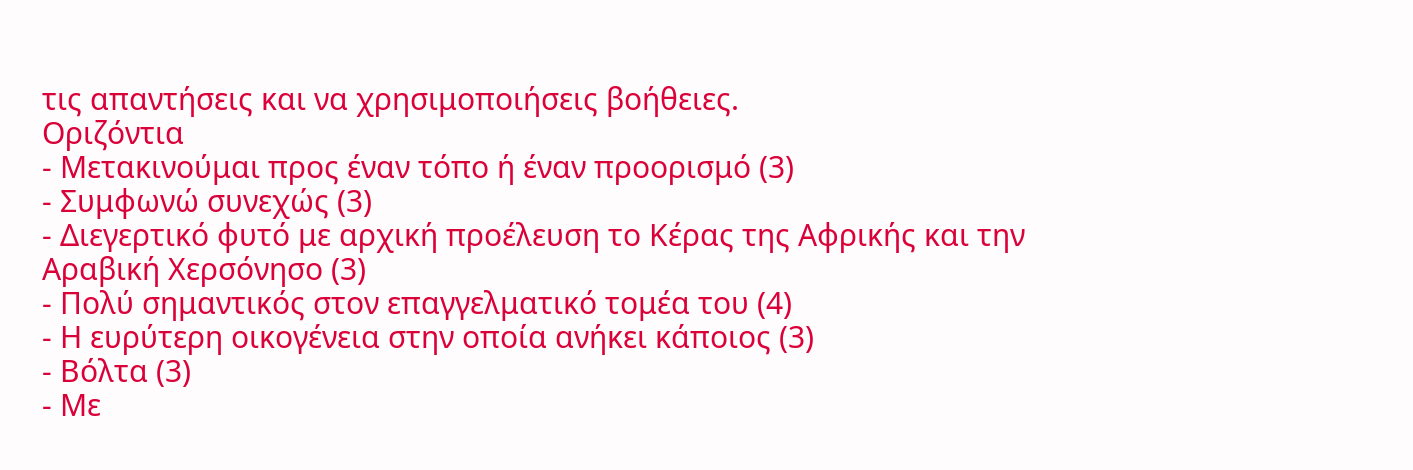τις απαντήσεις και να χρησιμοποιήσεις βοήθειες.
Οριζόντια
- Μετακινούμαι προς έναν τόπο ή έναν προορισμό (3)
- Συμφωνώ συνεχώς (3)
- Διεγερτικό φυτό με αρχική προέλευση το Κέρας της Αφρικής και την Αραβική Χερσόνησο (3)
- Πολύ σημαντικός στον επαγγελματικό τομέα του (4)
- Η ευρύτερη οικογένεια στην οποία ανήκει κάποιος (3)
- Βόλτα (3)
- Με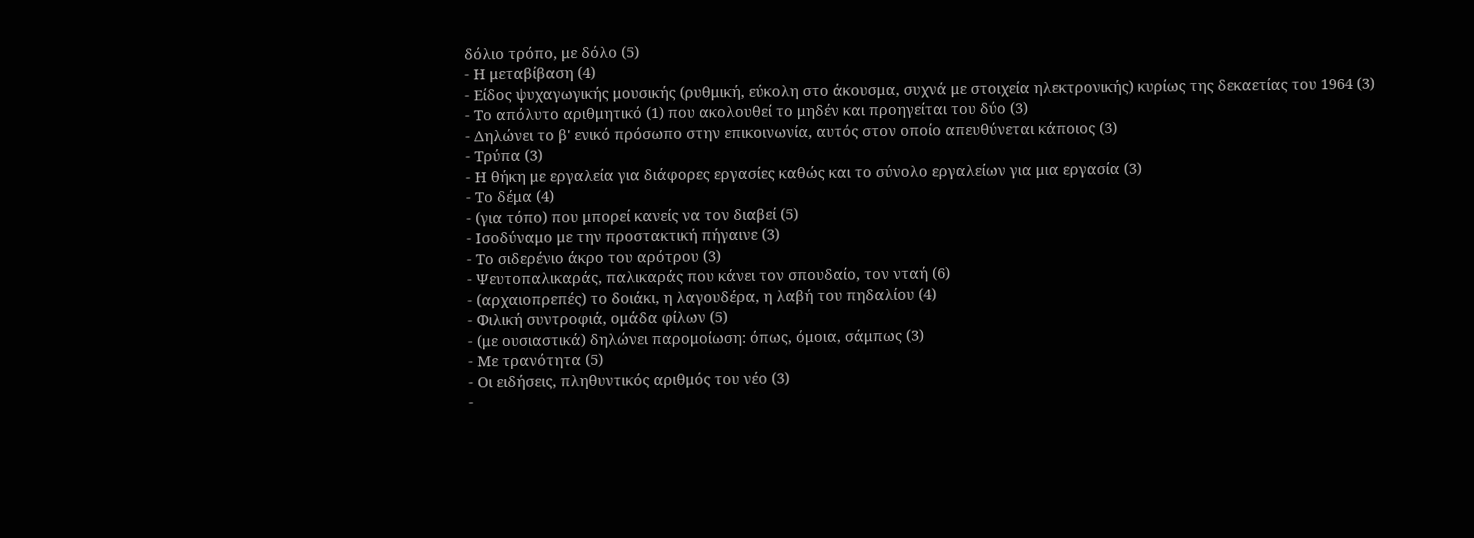δόλιο τρόπο, με δόλο (5)
- Η μεταβίβαση (4)
- Είδος ψυχαγωγικής μουσικής (ρυθμική, εύκολη στο άκουσμα, συχνά με στοιχεία ηλεκτρονικής) κυρίως της δεκαετίας του 1964 (3)
- Το απόλυτο αριθμητικό (1) που ακολουθεί το μηδέν και προηγείται του δύο (3)
- Δηλώνει το β' ενικό πρόσωπο στην επικοινωνία, αυτός στον οποίο απευθύνεται κάποιος (3)
- Τρύπα (3)
- Η θήκη με εργαλεία για διάφορες εργασίες καθώς και το σύνολο εργαλείων για μια εργασία (3)
- Το δέμα (4)
- (για τόπο) που μπορεί κανείς να τον διαβεί (5)
- Ισοδύναμο με την προστακτική πήγαινε (3)
- Το σιδερένιο άκρο του αρότρου (3)
- Ψευτοπαλικαράς, παλικαράς που κάνει τον σπουδαίο, τον νταή (6)
- (αρχαιοπρεπές) το δοιάκι, η λαγουδέρα, η λαβή του πηδαλίου (4)
- Φιλική συντροφιά, ομάδα φίλων (5)
- (με ουσιαστικά) δηλώνει παρομοίωση: όπως, όμοια, σάμπως (3)
- Με τρανότητα (5)
- Οι ειδήσεις, πληθυντικός αριθμός του νέο (3)
-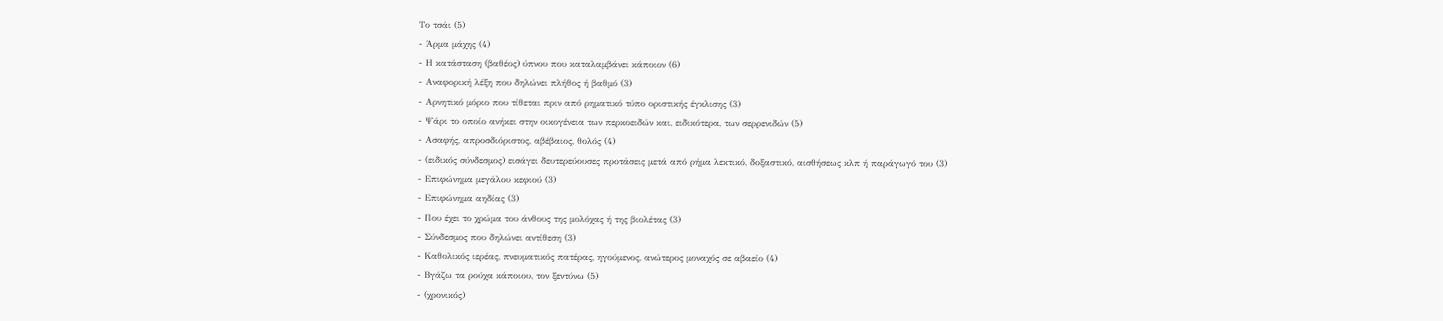Το τσάι (5)
- Άρμα μάχης (4)
- Η κατάσταση (βαθέος) ύπνου που καταλαμβάνει κάποιον (6)
- Αναφορική λέξη που δηλώνει πλήθος ή βαθμό (3)
- Αρνητικό μόριο που τίθεται πριν από ρηματικό τύπο οριστικής έγκλισης (3)
- Ψάρι το οποίο ανήκει στην οικογένεια των περκοειδών και, ειδικότερα, των σερρενιδών (5)
- Ασαφής, απροσδιόριστος, αβέβαιος, θολός (4)
- (ειδικός σύνδεσμος) εισάγει δευτερεύουσες προτάσεις μετά από ρήμα λεκτικό, δοξαστικό, αισθήσεως κλπ ή παράγωγό του (3)
- Επιφώνημα μεγάλου κεφιού (3)
- Επιφώνημα αηδίας (3)
- Που έχει το χρώμα του άνθους της μολόχας ή της βιολέτας (3)
- Σύνδεσμος που δηλώνει αντίθεση (3)
- Καθολικός ιερέας, πνευματικός πατέρας, ηγούμενος, ανώτερος μοναχός σε αβαείο (4)
- Βγάζω τα ρούχα κάποιου, τον ξεντύνω (5)
- (χρονικός)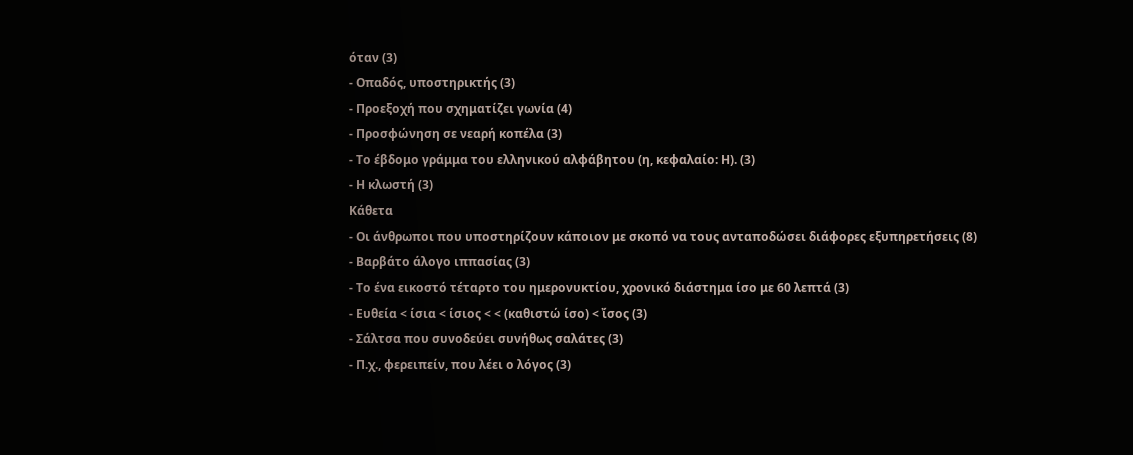όταν (3)
- Οπαδός, υποστηρικτής (3)
- Προεξοχή που σχηματίζει γωνία (4)
- Προσφώνηση σε νεαρή κοπέλα (3)
- Το έβδομο γράμμα του ελληνικού αλφάβητου (η, κεφαλαίο: Η). (3)
- Η κλωστή (3)
Κάθετα
- Οι άνθρωποι που υποστηρίζουν κάποιον με σκοπό να τους ανταποδώσει διάφορες εξυπηρετήσεις (8)
- Βαρβάτο άλογο ιππασίας (3)
- Το ένα εικοστό τέταρτο του ημερονυκτίου, χρονικό διάστημα ίσο με 60 λεπτά (3)
- Ευθεία < ίσια < ίσιος < < (καθιστώ ίσο) < ἴσος (3)
- Σάλτσα που συνοδεύει συνήθως σαλάτες (3)
- Π.χ., φερειπείν, που λέει ο λόγος (3)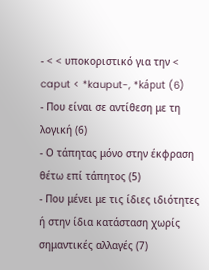- < < υποκοριστικό για την < caput < *kauput-, *káput (6)
- Που είναι σε αντίθεση με τη λογική (6)
- Ο τάπητας μόνο στην έκφραση θέτω επί τάπητος (5)
- Που μένει με τις ίδιες ιδιότητες ή στην ίδια κατάσταση χωρίς σημαντικές αλλαγές (7)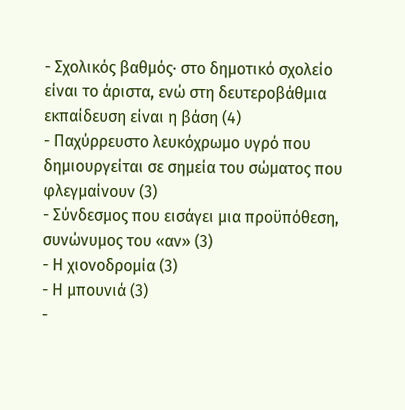- Σχολικός βαθμός· στο δημοτικό σχολείο είναι το άριστα, ενώ στη δευτεροβάθμια εκπαίδευση είναι η βάση (4)
- Παχύρρευστο λευκόχρωμο υγρό που δημιουργείται σε σημεία του σώματος που φλεγμαίνουν (3)
- Σύνδεσμος που εισάγει μια προϋπόθεση, συνώνυμος του «αν» (3)
- Η χιονοδρομία (3)
- Η μπουνιά (3)
-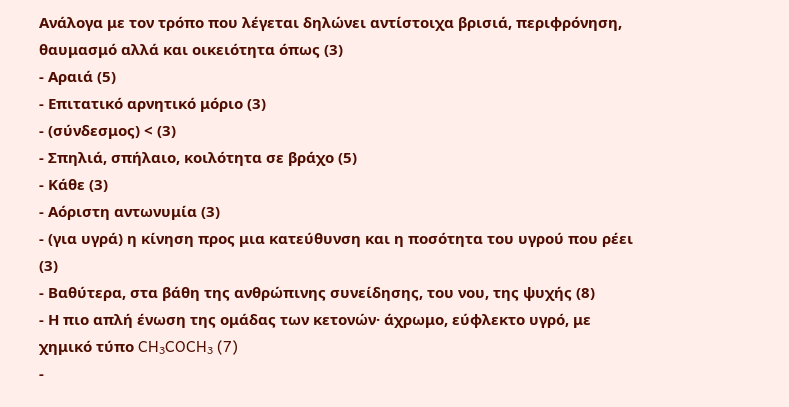Ανάλογα με τον τρόπο που λέγεται δηλώνει αντίστοιχα βρισιά, περιφρόνηση, θαυμασμό αλλά και οικειότητα όπως (3)
- Αραιά (5)
- Επιτατικό αρνητικό μόριο (3)
- (σύνδεσμος) < (3)
- Σπηλιά, σπήλαιο, κοιλότητα σε βράχο (5)
- Κάθε (3)
- Αόριστη αντωνυμία (3)
- (για υγρά) η κίνηση προς μια κατεύθυνση και η ποσότητα του υγρού που ρέει (3)
- Βαθύτερα, στα βάθη της ανθρώπινης συνείδησης, του νου, της ψυχής (8)
- Η πιο απλή ένωση της ομάδας των κετονών· άχρωμο, εύφλεκτο υγρό, με χημικό τύπο CH₃COCH₃ (7)
-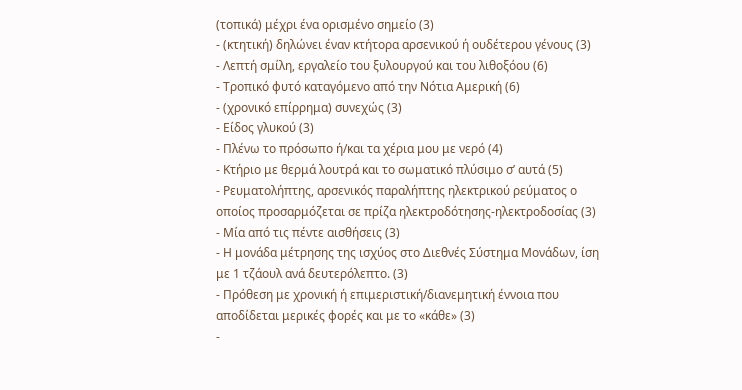(τοπικά) μέχρι ένα ορισμένο σημείο (3)
- (κτητική) δηλώνει έναν κτήτορα αρσενικού ή ουδέτερου γένους (3)
- Λεπτή σμίλη, εργαλείο του ξυλουργού και του λιθοξόου (6)
- Τροπικό φυτό καταγόμενο από την Νότια Αμερική (6)
- (χρονικό επίρρημα) συνεχώς (3)
- Είδος γλυκού (3)
- Πλένω το πρόσωπο ή/και τα χέρια μου με νερό (4)
- Κτήριο με θερμά λουτρά και το σωματικό πλύσιμο σ’ αυτά (5)
- Ρευματολήπτης, αρσενικός παραλήπτης ηλεκτρικού ρεύματος ο οποίος προσαρμόζεται σε πρίζα ηλεκτροδότησης-ηλεκτροδοσίας (3)
- Μία από τις πέντε αισθήσεις (3)
- Η μονάδα μέτρησης της ισχύος στο Διεθνές Σύστημα Μονάδων, ίση με 1 τζάουλ ανά δευτερόλεπτο. (3)
- Πρόθεση με χρονική ή επιμεριστική/διανεμητική έννοια που αποδίδεται μερικές φορές και με το «κάθε» (3)
-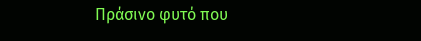Πράσινο φυτό που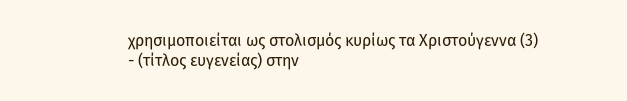χρησιμοποιείται ως στολισμός κυρίως τα Χριστούγεννα (3)
- (τίτλος ευγενείας) στην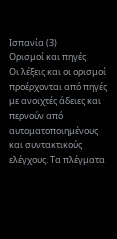Ισπανία (3)
Ορισμοί και πηγές
Οι λέξεις και οι ορισμοί προέρχονται από πηγές με ανοιχτές άδειες και περνούν από αυτοματοποιημένους και συντακτικούς ελέγχους. Τα πλέγματα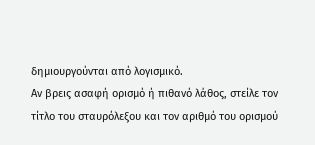δημιουργούνται από λογισμικό.
Αν βρεις ασαφή ορισμό ή πιθανό λάθος, στείλε τον τίτλο του σταυρόλεξου και τον αριθμό του ορισμού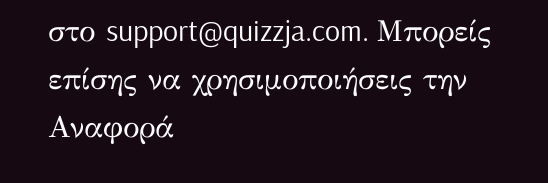στο support@quizzja.com. Μπορείς επίσης να χρησιμοποιήσεις την Αναφορά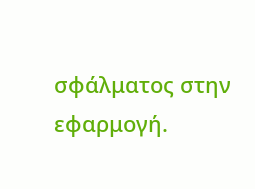σφάλματος στην εφαρμογή.